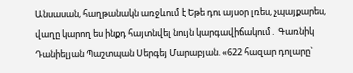Անսասան, հաղթանակն առջևում է Եթե դու այսօր լռես, չպայքարես, վաղը կարող ես ինքդ հայտնվել նույն կարգավիճակում․ Գառնիկ Դանիելյան Պաշտպան Սերգեյ Մարաբյան. «622 հազար դոլարը`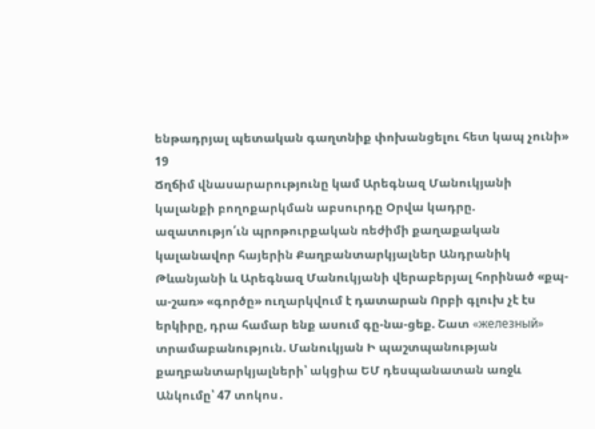ենթադրյալ պետական գաղտնիք փոխանցելու հետ կապ չունի»
19
Ճղճիմ վնասարարությունը կամ Արեգնազ Մանուկյանի կալանքի բողոքարկման աբսուրդը Օրվա կադրը. ազատությո՛ւն պրոթուրքական ռեժիմի քաղաքական կալանավոր հայերին Քաղբանտարկյալներ Անդրանիկ Թևանյանի և Արեգնազ Մանուկյանի վերաբերյալ հորինած «քպ-ա-շառ» «գործը» ուղարկվում է դատարան Որբի գլուխ չէ էս երկիրը, դրա համար ենք ասում գը-նա-ցեք. Շատ «железный» տրամաբանություն. Մանուկյան Ի պաշտպանության քաղբանտարկյալների՝ ակցիա ԵՄ դեսպանատան առջև Անկումը՝ 47 տոկոս․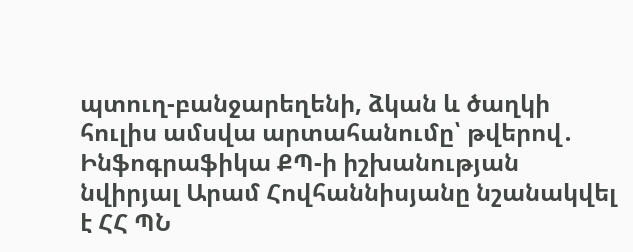պտուղ-բանջարեղենի, ձկան և ծաղկի հուլիս ամսվա արտահանումը՝ թվերով․ Ինֆոգրաֆիկա ՔՊ-ի իշխանության նվիրյալ Արամ Հովհաննիսյանը նշանակվել է ՀՀ ՊՆ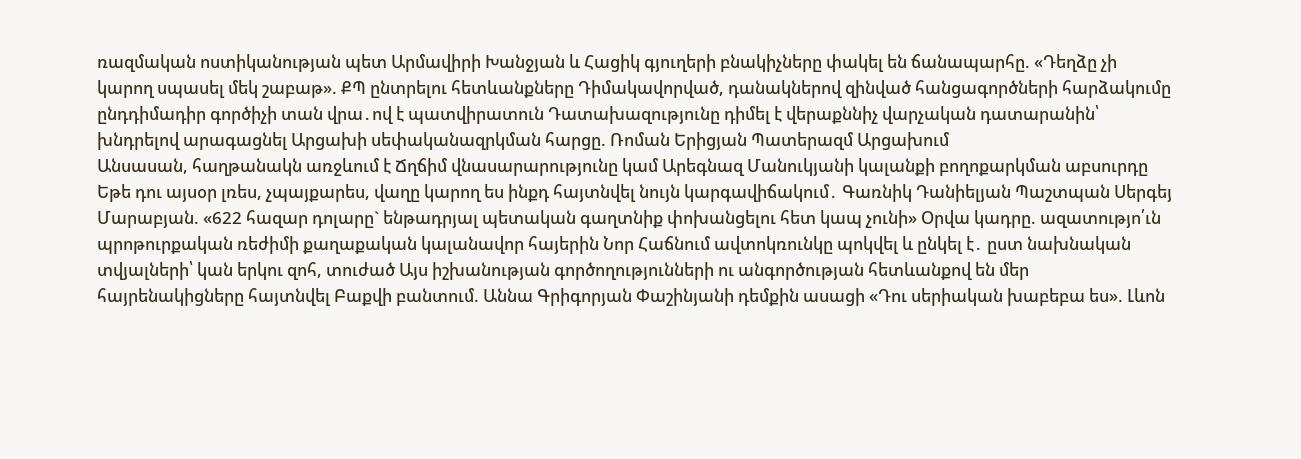ռազմական ոստիկանության պետ Արմավիրի Խանջյան և Հացիկ գյուղերի բնակիչները փակել են ճանապարհը. «Դեղձը չի կարող սպասել մեկ շաբաթ». ՔՊ ընտրելու հետևանքները Դիմակավորված, դանակներով զինված հանցագործների հարձակումը ընդդիմադիր գործիչի տան վրա․ով է պատվիրատուն Դատախազությունը դիմել է վերաքննիչ վարչական դատարանին՝ խնդրելով արագացնել Արցախի սեփականազրկման հարցը. Ռոման Երիցյան Պատերազմ Արցախում
Անսասան, հաղթանակն առջևում է Ճղճիմ վնասարարությունը կամ Արեգնազ Մանուկյանի կալանքի բողոքարկման աբսուրդը Եթե դու այսօր լռես, չպայքարես, վաղը կարող ես ինքդ հայտնվել նույն կարգավիճակում․ Գառնիկ Դանիելյան Պաշտպան Սերգեյ Մարաբյան. «622 հազար դոլարը` ենթադրյալ պետական գաղտնիք փոխանցելու հետ կապ չունի» Օրվա կադրը. ազատությո՛ւն պրոթուրքական ռեժիմի քաղաքական կալանավոր հայերին Նոր Հաճնում ավտոկռունկը պոկվել և ընկել է․ ըստ նախնական տվյալների՝ կան երկու զոհ, տուժած Այս իշխանության գործողությունների ու անգործության հետևանքով են մեր հայրենակիցները հայտնվել Բաքվի բանտում. Աննա Գրիգորյան Փաշինյանի դեմքին ասացի «Դու սերիական խաբեբա ես». Լևոն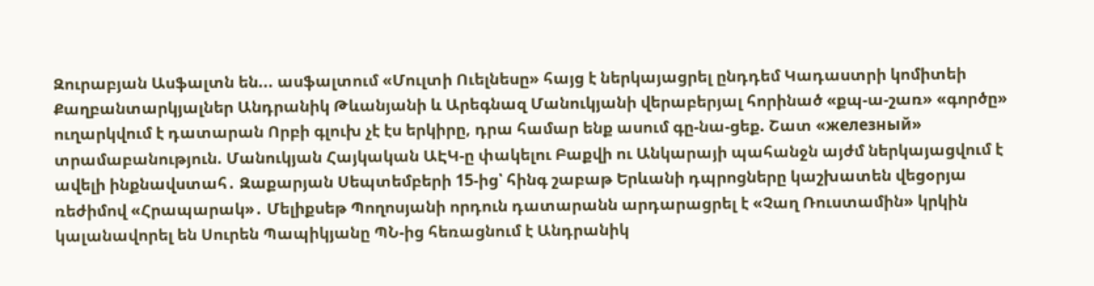Զուրաբյան Ասֆալտն են... ասֆալտում «Մուլտի Ուելնեսը» հայց է ներկայացրել ընդդեմ Կադաստրի կոմիտեի Քաղբանտարկյալներ Անդրանիկ Թևանյանի և Արեգնազ Մանուկյանի վերաբերյալ հորինած «քպ-ա-շառ» «գործը» ուղարկվում է դատարան Որբի գլուխ չէ էս երկիրը, դրա համար ենք ասում գը-նա-ցեք. Շատ «железный» տրամաբանություն. Մանուկյան Հայկական ԱԷԿ-ը փակելու Բաքվի ու Անկարայի պահանջն այժմ ներկայացվում է ավելի ինքնավստահ․ Զաքարյան Սեպտեմբերի 15-ից՝ հինգ շաբաթ Երևանի դպրոցները կաշխատեն վեցօրյա ռեժիմով «Հրապարակ»․ Մելիքսեթ Պողոսյանի որդուն դատարանն արդարացրել է «Չաղ Ռուստամին» կրկին կալանավորել են Սուրեն Պապիկյանը ՊՆ-ից հեռացնում է Անդրանիկ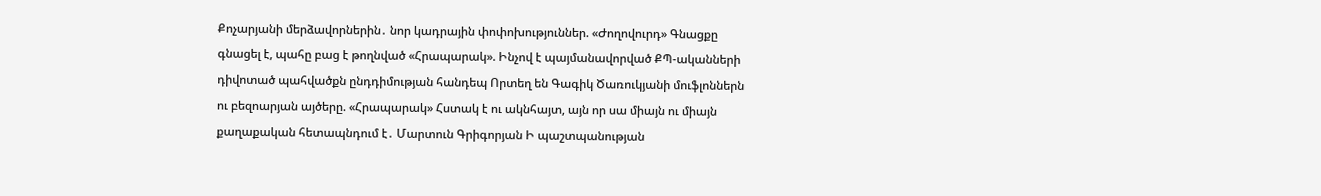Քոչարյանի մերձավորներին․ նոր կադրային փոփոխություններ. «Ժողովուրդ» Գնացքը գնացել է, պահը բաց է թողնված «Հրապարակ». Ինչով է պայմանավորված ՔՊ-ականների դիվոտած պահվածքն ընդդիմության հանդեպ Որտեղ են Գագիկ Ծառուկյանի մուֆլոններն ու բեզոարյան այծերը. «Հրապարակ» Հստակ է ու ակնհայտ, այն որ սա միայն ու միայն քաղաքական հետապնդում է․ Մարտուն Գրիգորյան Ի պաշտպանության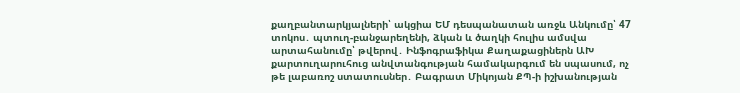քաղբանտարկյալների՝ ակցիա ԵՄ դեսպանատան առջև Անկումը՝ 47 տոկոս․ պտուղ-բանջարեղենի, ձկան և ծաղկի հուլիս ամսվա արտահանումը՝ թվերով․ Ինֆոգրաֆիկա Քաղաքացիներն ԱԽ քարտուղարուհուց անվտանգության համակարգում են սպասում, ոչ թե լաբառոշ ստատուսներ․ Բագրատ Միկոյան ՔՊ-ի իշխանության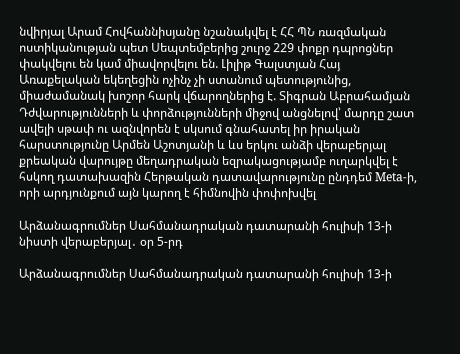նվիրյալ Արամ Հովհաննիսյանը նշանակվել է ՀՀ ՊՆ ռազմական ոստիկանության պետ Սեպտեմբերից շուրջ 229 փոքր դպրոցներ փակվելու են կամ միավորվելու են. Լիլիթ Գալստյան Հայ Առաքելական եկեղեցին ոչինչ չի ստանում պետությունից, միաժամանակ խոշոր հարկ վճարողներից է. Տիգրան Աբրահամյան Դժվարությունների և փորձությունների միջով անցնելով՝ մարդը շատ ավելի սթափ ու ազնվորեն է սկսում գնահատել իր իրական հարստությունը Արմեն Աշոտյանի և ևս երկու անձի վերաբերյալ քրեական վարույթը մեղադրական եզրակացությամբ ուղարկվել է հսկող դատախազին Հերթական դատավարությունը ընդդեմ Meta-ի, որի արդյունքում այն կարող է հիմնովին փոփոխվել

Արձանագրումներ Սահմանադրական դատարանի հուլիսի 13-ի նիստի վերաբերյալ․ օր 5-րդ

Արձանագրումներ Սահմանադրական դատարանի հուլիսի 13-ի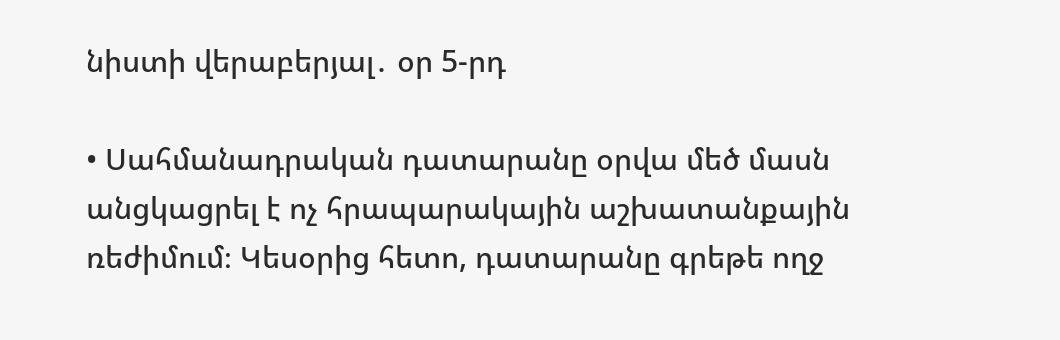նիստի վերաբերյալ․ օր 5-րդ

• Սահմանադրական դատարանը օրվա մեծ մասն անցկացրել է ոչ հրապարակային աշխատանքային ռեժիմում։ Կեսօրից հետո, դատարանը գրեթե ողջ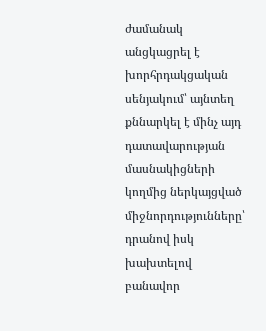ժամանակ անցկացրել է խորհրդակցական սենյակում՝ այնտեղ քննարկել է մինչ այդ դատավարության մասնակիցների կողմից ներկայցված միջնորդությունները՝ դրանով իսկ խախտելով բանավոր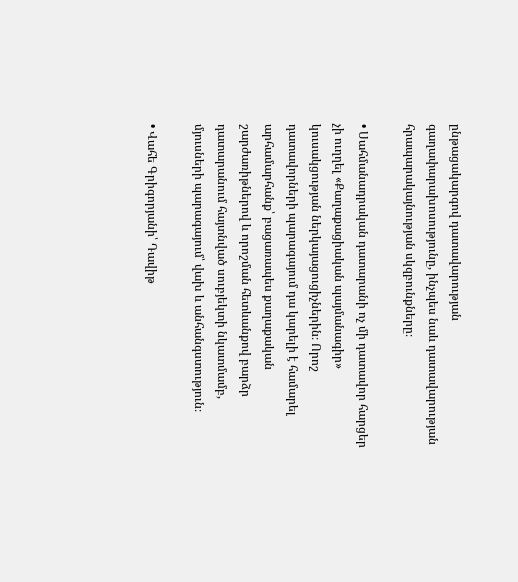ընթացակարգով դատավարության գաղափարախոսությունը, ինչպես նաև դատավարության հրապարակայնության սկզբունքները։

• Սահմանադրական դատարանի ոչ մի դատավոր հարցեր չի ուղղել «Քաղաքացիական պայմանագիր» կուսակցության ներկայացուցիչներին։ Որոշ դատավորների պարագայում դա կարելի է համարել արհամարհանք՝ բացառապես քաղաքական շարժառիթներով և որոշման հետևանքով բարձր դատարանում հայտնված սուբյեկտի նկատմամբ, մյուսների պարագայում՝ վախ և անհանգստություն։

• Վահե Գրիգորյանի՝ Դավիթ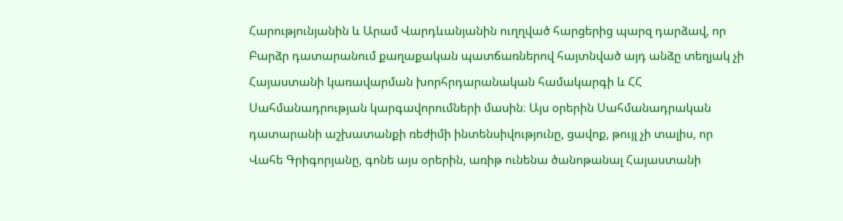Հարությունյանին և Արամ Վարդևանյանին ուղղված հարցերից պարզ դարձավ, որ Բարձր դատարանում քաղաքական պատճառներով հայտնված այդ անձը տեղյակ չի Հայաստանի կառավարման խորհրդարանական համակարգի և ՀՀ Սահմանադրության կարգավորումների մասին։ Այս օրերին Սահմանադրական դատարանի աշխատանքի ռեժիմի ինտենսիվությունը, ցավոք, թույլ չի տալիս, որ Վահե Գրիգորյանը, գոնե այս օրերին, առիթ ունենա ծանոթանալ Հայաստանի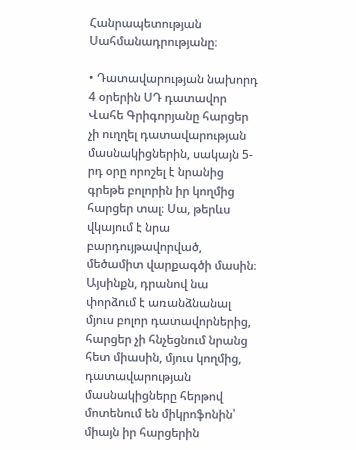Հանրապետության Սահմանադրությանը։

• Դատավարության նախորդ 4 օրերին ՍԴ դատավոր Վահե Գրիգորյանը հարցեր չի ուղղել դատավարության մասնակիցներին, սակայն 5-րդ օրը որոշել է նրանից գրեթե բոլորին իր կողմից հարցեր տալ։ Սա, թերևս վկայում է նրա բարդույթավորված, մեծամիտ վարքագծի մասին։ Այսինքն, դրանով նա փորձում է առանձնանալ մյուս բոլոր դատավորներից, հարցեր չի հնչեցնում նրանց հետ միասին, մյուս կողմից, դատավարության մասնակիցները հերթով մոտենում են միկրոֆոնին՝ միայն իր հարցերին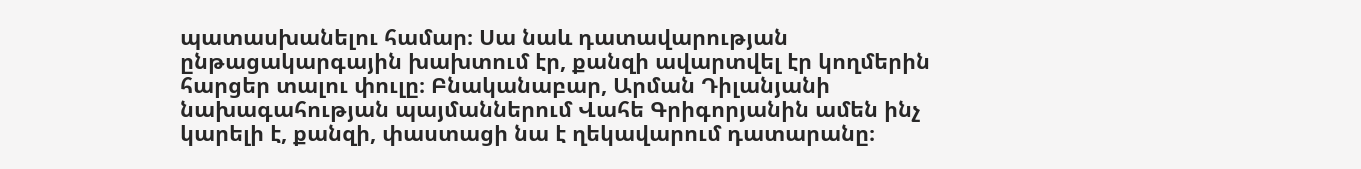պատասխանելու համար։ Սա նաև դատավարության ընթացակարգային խախտում էր, քանզի ավարտվել էր կողմերին հարցեր տալու փուլը։ Բնականաբար, Արման Դիլանյանի նախագահության պայմաններում Վահե Գրիգորյանին ամեն ինչ կարելի է, քանզի, փաստացի նա է ղեկավարում դատարանը։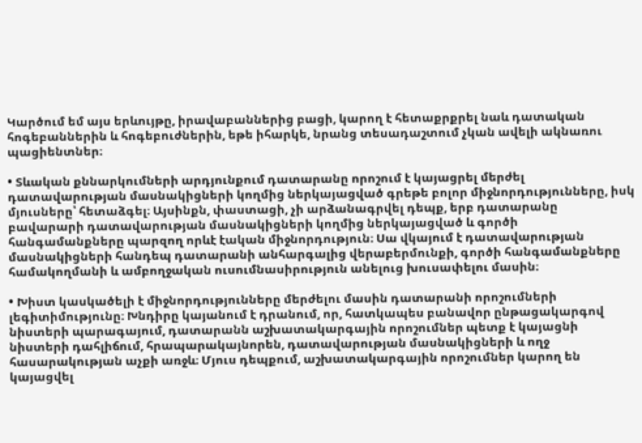Կարծում եմ այս երևույթը, իրավաբաններից բացի, կարող է հետաքրքրել նաև դատական հոգեբաններին և հոգեբուժներին, եթե իհարկե, նրանց տեսադաշտում չկան ավելի ակնառու պացիենտներ։

• Տևական քննարկումների արդյունքում դատարանը որոշում է կայացրել մերժել դատավարության մասնակիցների կողմից ներկայացված գրեթե բոլոր միջնորդությունները, իսկ մյուսները՝ հետաձգել։ Այսինքն, փաստացի, չի արձանագրվել դեպք, երբ դատարանը բավարարի դատավարության մասնակիցների կողմից ներկայացված և գործի հանգամանքները պարզող որևէ էական միջնորդություն։ Սա վկայում է դատավարության մասնակիցների հանդեպ դատարանի անհարգալից վերաբերմունքի, գործի հանգամանքները համակողմանի և ամբողջական ուսումնասիրություն անելուց խուսափելու մասին։

• Խիստ կասկածելի է միջնորդությունները մերժելու մասին դատարանի որոշումների լեգիտիմությունը։ Խնդիրը կայանում է դրանում, որ, հատկապես բանավոր ընթացակարգով նիստերի պարագայում, դատարանն աշխատակարգային որոշումներ պետք է կայացնի նիստերի դահլիճում, հրապարակայնորեն, դատավարության մասնակիցների և ողջ հասարակության աչքի առջև։ Մյուս դեպքում, աշխատակարգային որոշումներ կարող են կայացվել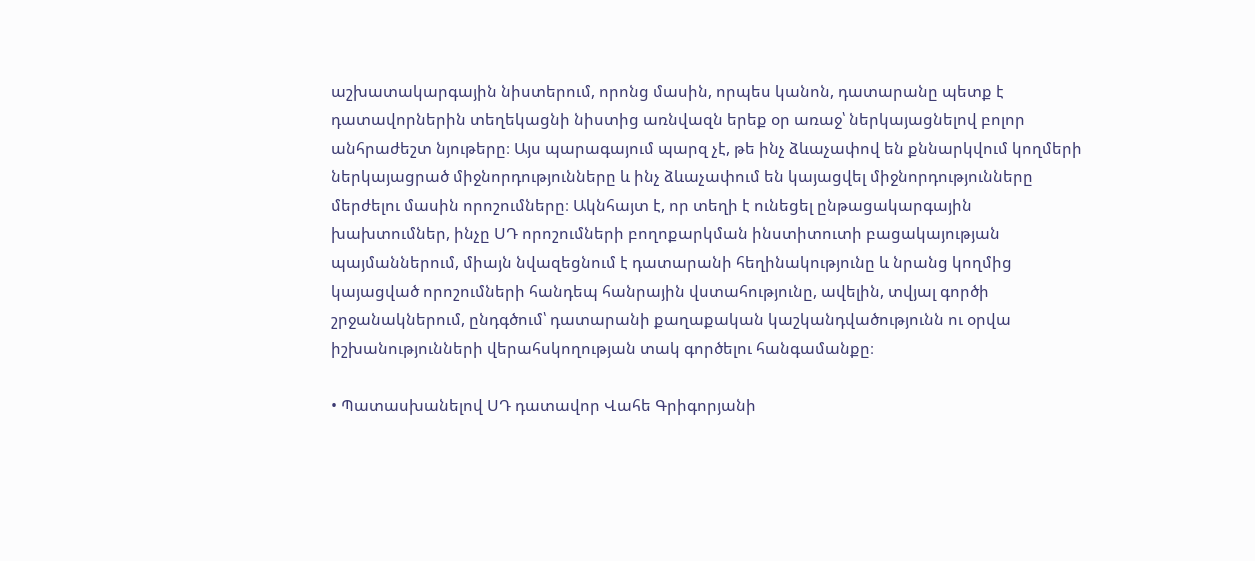աշխատակարգային նիստերում, որոնց մասին, որպես կանոն, դատարանը պետք է դատավորներին տեղեկացնի նիստից առնվազն երեք օր առաջ՝ ներկայացնելով բոլոր անհրաժեշտ նյութերը։ Այս պարագայում պարզ չէ, թե ինչ ձևաչափով են քննարկվում կողմերի ներկայացրած միջնորդությունները և ինչ ձևաչափում են կայացվել միջնորդությունները մերժելու մասին որոշումները։ Ակնհայտ է, որ տեղի է ունեցել ընթացակարգային խախտումներ, ինչը ՍԴ որոշումների բողոքարկման ինստիտուտի բացակայության պայմաններում, միայն նվազեցնում է դատարանի հեղինակությունը և նրանց կողմից կայացված որոշումների հանդեպ հանրային վստահությունը, ավելին, տվյալ գործի շրջանակներում, ընդգծում՝ դատարանի քաղաքական կաշկանդվածությունն ու օրվա իշխանությունների վերահսկողության տակ գործելու հանգամանքը։

• Պատասխանելով ՍԴ դատավոր Վահե Գրիգորյանի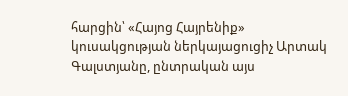հարցին՝ «Հայոց Հայրենիք» կուսակցության ներկայացուցիչ Արտակ Գալստյանը, ընտրական այս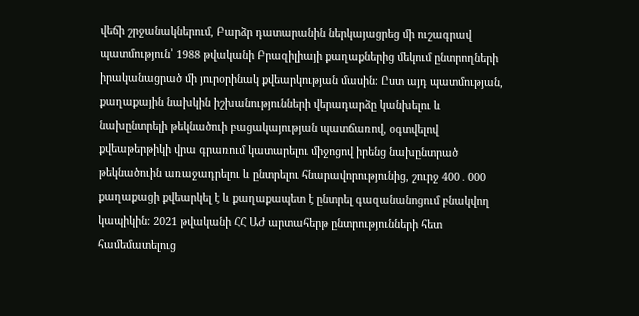վեճի շրջանակներում, Բարձր դատարանին ներկայացրեց մի ուշագրավ պատմություն՝ 1988 թվականի Բրազիլիայի քաղաքներից մեկում ընտրողների իրականացրած մի յուրօրինակ քվեարկության մասին։ Ըստ այդ պատմության, քաղաքային նախկին իշխանությունների վերադարձը կանխելու և նախընտրելի թեկնածուի բացակայության պատճառով, օգտվելով քվեաթերթիկի վրա գրառում կատարելու միջոցով իրենց նախընտրած թեկնածուին առաջադրելու և ընտրելու հնարավորությունից, շուրջ 400․000 քաղաքացի քվեարկել է և քաղաքապետ է ընտրել գազանանոցում բնակվող կապիկին։ 2021 թվականի ՀՀ ԱԺ արտահերթ ընտրությունների հետ համեմատելուց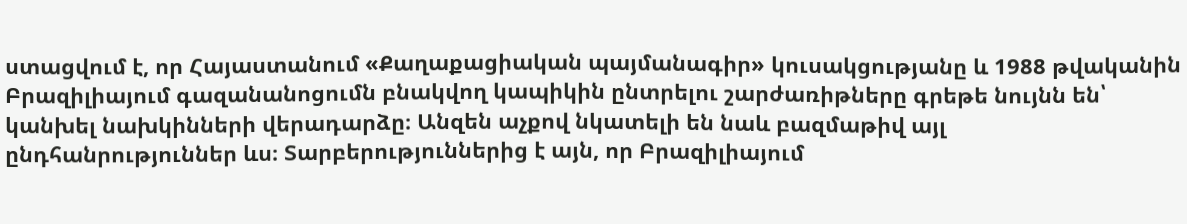ստացվում է, որ Հայաստանում «Քաղաքացիական պայմանագիր» կուսակցությանը և 1988 թվականին Բրազիլիայում գազանանոցումն բնակվող կապիկին ընտրելու շարժառիթները գրեթե նույնն են՝ կանխել նախկինների վերադարձը։ Անզեն աչքով նկատելի են նաև բազմաթիվ այլ ընդհանրություններ ևս։ Տարբերություններից է այն, որ Բրազիլիայում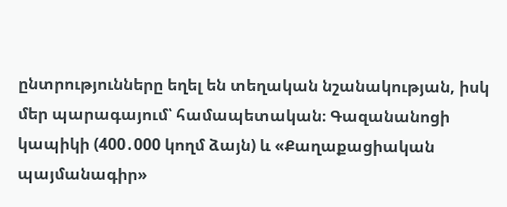ընտրությունները եղել են տեղական նշանակության, իսկ մեր պարագայում՝ համապետական։ Գազանանոցի կապիկի (400․000 կողմ ձայն) և «Քաղաքացիական պայմանագիր»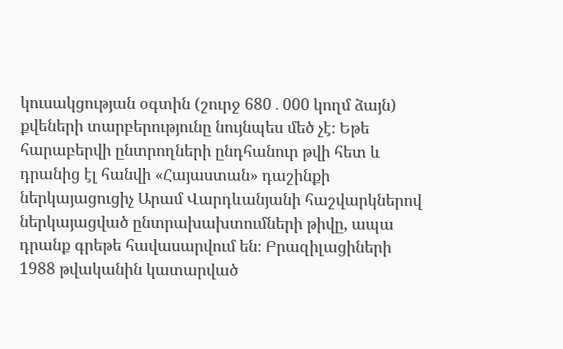կուսակցության օգտին (շուրջ 680․000 կողմ ձայն) քվեների տարբերությունը նույնպես մեծ չէ։ Եթե հարաբերվի ընտրողների ընդհանուր թվի հետ և դրանից էլ հանվի «Հայաստան» դաշինքի ներկայացուցիչ Արամ Վարդևանյանի հաշվարկներով ներկայացված ընտրախախտումների թիվը, ապա դրանք գրեթե հավասարվում են։ Բրազիլացիների 1988 թվականին կատարված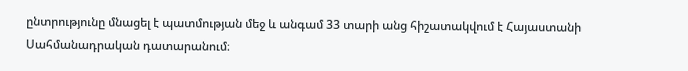ընտրությունը մնացել է պատմության մեջ և անգամ 33 տարի անց հիշատակվում է Հայաստանի Սահմանադրական դատարանում։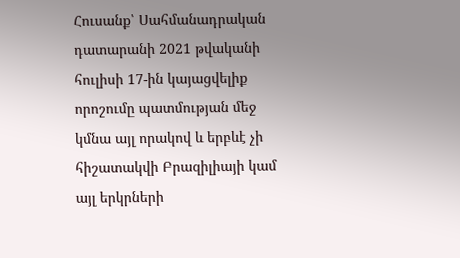Հուսանք՝ Սահմանադրական դատարանի 2021 թվականի հուլիսի 17-ին կայացվելիք որոշումը պատմության մեջ կմնա այլ որակով և երբևէ չի հիշատակվի Բրազիլիայի կամ այլ երկրների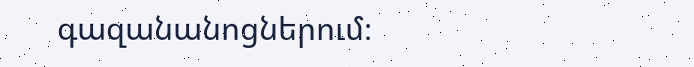գազանանոցներում։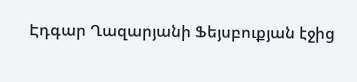Էդգար Ղազարյանի Ֆեյսբուքյան էջից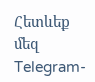Հետևեք մեզ Telegram-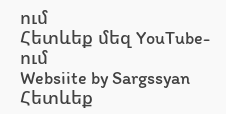ում
Հետևեք մեզ YouTube-ում
Websiite by Sargssyan
Հետևեք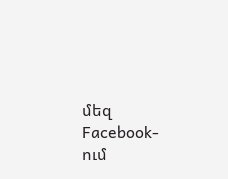մեզ Facebook-ում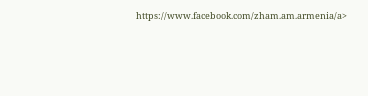https://www.facebook.com/zham.am.armenia/a>